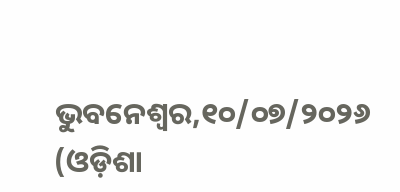ଭୁବନେଶ୍ୱର,୧୦/୦୭/୨୦୨୬ (ଓଡ଼ିଶା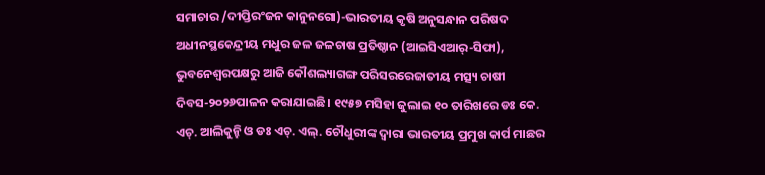ସମାଚାର /ଦୀପ୍ତିରଂଜନ କାନୁନଗୋ)-ଭାରତୀୟ କୃଷି ଅନୁସନ୍ଧାନ ପରିଷଦ ଅଧୀନସ୍ଥକେନ୍ଦ୍ରୀୟ ମଧୁର ଜଳ ଜଳଚାଷ ପ୍ରତିଷ୍ଠାନ (ଆଇସିଏଆର୍-ସିଫା), ଭୁବନେଶ୍ୱରପକ୍ଷରୁ ଆଜି କୌଶଲ୍ୟାଗଙ୍ଗ ପରିସରରେଜାତୀୟ ମତ୍ସ୍ୟ ଚାଷୀ ଦିବସ-୨୦୨୬ପାଳନ କରାଯାଇଛି। ୧୯୫୭ ମସିହା ଜୁଲାଇ ୧୦ ତାରିଖରେ ଡଃ କେ. ଏଚ୍. ଆଲିକୁନ୍ହି ଓ ଡଃ ଏଚ୍. ଏଲ୍. ଚୌଧୁରୀଙ୍କ ଦ୍ୱାରା ଭାରତୀୟ ପ୍ରମୁଖ କାର୍ପ ମାଛର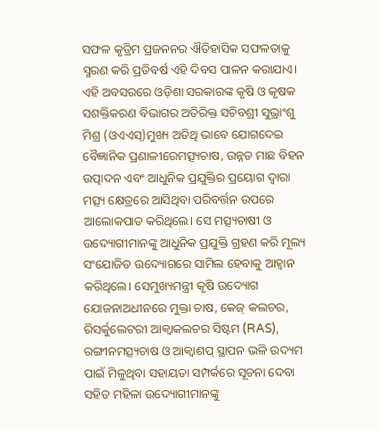ସଫଳ କୃତ୍ରିମ ପ୍ରଜନନର ଐତିହାସିକ ସଫଳତାକୁ ସ୍ମରଣ କରି ପ୍ରତିବର୍ଷ ଏହି ଦିବସ ପାଳନ କରାଯାଏ।
ଏହି ଅବସରରେ ଓଡ଼ିଶା ସରକାରଙ୍କ କୃଷି ଓ କୃଷକ ସଶକ୍ତିକରଣ ବିଭାଗର ଅତିରିକ୍ତ ସଚିବଶ୍ରୀ ସୁଭ୍ରାଂଶୁ ମିଶ୍ର (ଓଏଏସ୍)ମୁଖ୍ୟ ଅତିଥି ଭାବେ ଯୋଗଦେଇ ବୈଜ୍ଞାନିକ ପ୍ରଣାଳୀରେମତ୍ସ୍ୟଚାଷ, ଉନ୍ନତ ମାଛ ବିହନ ଉତ୍ପାଦନ ଏବଂ ଆଧୁନିକ ପ୍ରଯୁକ୍ତିର ପ୍ରୟୋଗ ଦ୍ୱାରା ମତ୍ସ୍ୟ କ୍ଷେତ୍ରରେ ଆସିଥିବା ପରିବର୍ତ୍ତନ ଉପରେ ଆଲୋକପାତ କରିଥିଲେ। ସେ ମତ୍ସ୍ୟଚାଷୀ ଓ ଉଦ୍ୟୋଗୀମାନଙ୍କୁ ଆଧୁନିକ ପ୍ରଯୁକ୍ତି ଗ୍ରହଣ କରି ମୂଲ୍ୟ ସଂଯୋଜିତ ଉଦ୍ୟୋଗରେ ସାମିଲ ହେବାକୁ ଆହ୍ୱାନ କରିଥିଲେ। ସେମୁଖ୍ୟମନ୍ତ୍ରୀ କୃଷି ଉଦ୍ୟୋଗ ଯୋଜନାଅଧୀନରେ ମୁକ୍ତା ଚାଷ, କେଜ୍ କଲଚର, ରିସର୍କୁଲେଟରୀ ଆକ୍ୱାକଲଚର ସିଷ୍ଟମ (RAS), ରଙ୍ଗୀନମତ୍ସ୍ୟଚାଷ ଓ ଆକ୍ୱାଶପ୍ ସ୍ଥାପନ ଭଳି ଉଦ୍ୟମ ପାଇଁ ମିଳୁଥିବା ସହାୟତା ସମ୍ପର୍କରେ ସୂଚନା ଦେବା ସହିତ ମହିଳା ଉଦ୍ୟୋଗୀମାନଙ୍କୁ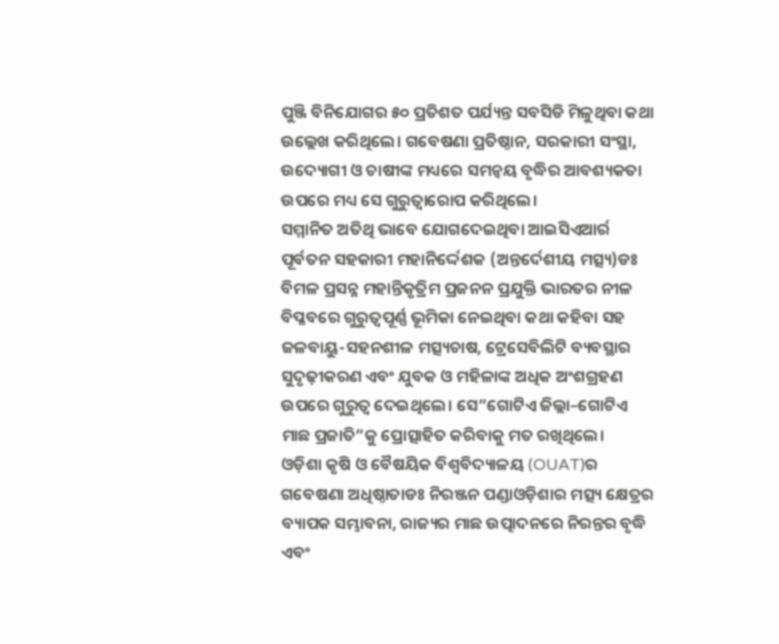ପୁଞ୍ଜି ବିନିଯୋଗର ୫୦ ପ୍ରତିଶତ ପର୍ଯ୍ୟନ୍ତ ସବସିଡି ମିଳୁଥିବା କଥା ଉଲ୍ଲେଖ କରିଥିଲେ। ଗବେଷଣା ପ୍ରତିଷ୍ଠାନ, ସରକାରୀ ସଂସ୍ଥା, ଉଦ୍ୟୋଗୀ ଓ ଚାଷୀଙ୍କ ମଧ୍ୟରେ ସମନ୍ୱୟ ବୃଦ୍ଧିର ଆବଶ୍ୟକତା ଉପରେ ମଧ୍ୟ ସେ ଗୁରୁତ୍ୱାରୋପ କରିଥିଲେ।
ସମ୍ମାନିତ ଅତିଥି ଭାବେ ଯୋଗଦେଇଥିବା ଆଇସିଏଆର୍ର ପୂର୍ବତନ ସହକାରୀ ମହାନିର୍ଦ୍ଦେଶକ (ଅନ୍ତର୍ଦେଶୀୟ ମତ୍ସ୍ୟ)ଡଃ ବିମଳ ପ୍ରସନ୍ନ ମହାନ୍ତିକୃତ୍ରିମ ପ୍ରଜନନ ପ୍ରଯୁକ୍ତି ଭାରତର ନୀଳ ବିପ୍ଳବରେ ଗୁରୁତ୍ୱପୂର୍ଣ୍ଣ ଭୂମିକା ନେଇଥିବା କଥା କହିବା ସହ ଜଳବାୟୁ-ସହନଶୀଳ ମତ୍ସ୍ୟଚାଷ, ଟ୍ରେସେବିଲିଟି ବ୍ୟବସ୍ଥାର ସୁଦୃଢ଼ୀକରଣ ଏବଂ ଯୁବକ ଓ ମହିଳାଙ୍କ ଅଧିକ ଅଂଶଗ୍ରହଣ ଉପରେ ଗୁରୁତ୍ୱ ଦେଇଥିଲେ। ସେ”ଗୋଟିଏ ଜିଲ୍ଲା–ଗୋଟିଏ ମାଛ ପ୍ରଜାତି”କୁ ପ୍ରୋତ୍ସାହିତ କରିବାକୁ ମତ ରଖିଥିଲେ।
ଓଡ଼ିଶା କୃଷି ଓ ବୈଷୟିକ ବିଶ୍ୱବିଦ୍ୟାଳୟ (OUAT)ର ଗବେଷଣା ଅଧିଷ୍ଠାତାଡଃ ନିରଞ୍ଜନ ପଣ୍ଡାଓଡ଼ିଶାର ମତ୍ସ୍ୟ କ୍ଷେତ୍ରର ବ୍ୟାପକ ସମ୍ଭାବନା, ରାଜ୍ୟର ମାଛ ଉତ୍ପାଦନରେ ନିରନ୍ତର ବୃଦ୍ଧି ଏବଂ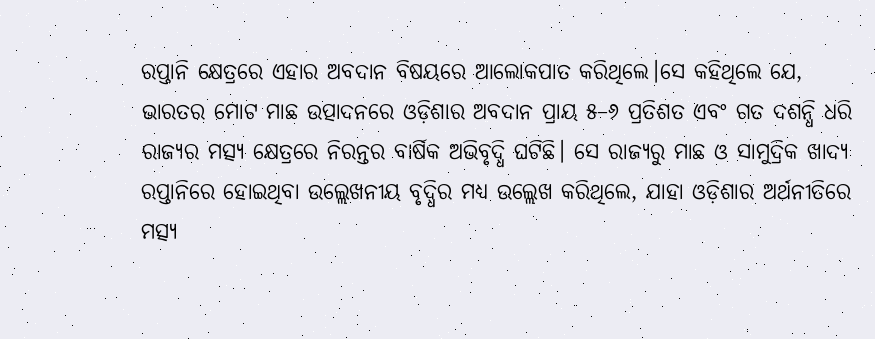ରପ୍ତାନି କ୍ଷେତ୍ରରେ ଏହାର ଅବଦାନ ବିଷୟରେ ଆଲୋକପାତ କରିଥିଲେ।ସେ କହିଥିଲେ ଯେ, ଭାରତର ମୋଟ ମାଛ ଉତ୍ପାଦନରେ ଓଡ଼ିଶାର ଅବଦାନ ପ୍ରାୟ ୫–୬ ପ୍ରତିଶତ ଏବଂ ଗତ ଦଶନ୍ଧି ଧରି ରାଜ୍ୟର ମତ୍ସ୍ୟ କ୍ଷେତ୍ରରେ ନିରନ୍ତର ବାର୍ଷିକ ଅଭିବୃଦ୍ଧି ଘଟିଛି। ସେ ରାଜ୍ୟରୁ ମାଛ ଓ ସାମୁଦ୍ରିକ ଖାଦ୍ୟ ରପ୍ତାନିରେ ହୋଇଥିବା ଉଲ୍ଲେଖନୀୟ ବୃଦ୍ଧିର ମଧ୍ୟ ଉଲ୍ଲେଖ କରିଥିଲେ, ଯାହା ଓଡ଼ିଶାର ଅର୍ଥନୀତିରେ ମତ୍ସ୍ୟ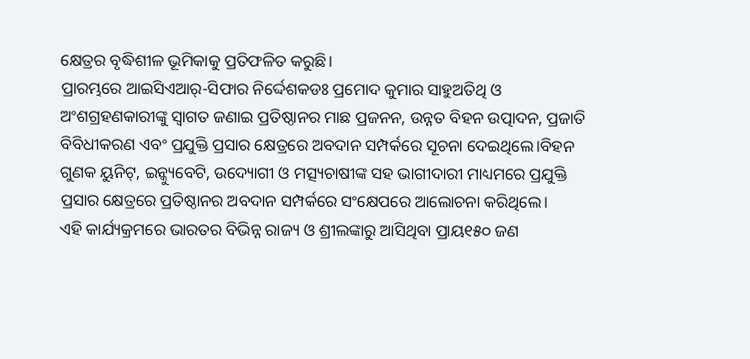କ୍ଷେତ୍ରର ବୃଦ୍ଧିଶୀଳ ଭୂମିକାକୁ ପ୍ରତିଫଳିତ କରୁଛି।
ପ୍ରାରମ୍ଭରେ ଆଇସିଏଆର୍-ସିଫାର ନିର୍ଦ୍ଦେଶକଡଃ ପ୍ରମୋଦ କୁମାର ସାହୁଅତିଥି ଓ ଅଂଶଗ୍ରହଣକାରୀଙ୍କୁ ସ୍ୱାଗତ ଜଣାଇ ପ୍ରତିଷ୍ଠାନର ମାଛ ପ୍ରଜନନ, ଉନ୍ନତ ବିହନ ଉତ୍ପାଦନ, ପ୍ରଜାତି ବିବିଧୀକରଣ ଏବଂ ପ୍ରଯୁକ୍ତି ପ୍ରସାର କ୍ଷେତ୍ରରେ ଅବଦାନ ସମ୍ପର୍କରେ ସୂଚନା ଦେଇଥିଲେ।ବିହନ ଗୁଣକ ୟୁନିଟ୍, ଇନ୍କ୍ୟୁବେଟି, ଉଦ୍ୟୋଗୀ ଓ ମତ୍ସ୍ୟଚାଷୀଙ୍କ ସହ ଭାଗୀଦାରୀ ମାଧ୍ୟମରେ ପ୍ରଯୁକ୍ତି ପ୍ରସାର କ୍ଷେତ୍ରରେ ପ୍ରତିଷ୍ଠାନର ଅବଦାନ ସମ୍ପର୍କରେ ସଂକ୍ଷେପରେ ଆଲୋଚନା କରିଥିଲେ।
ଏହି କାର୍ଯ୍ୟକ୍ରମରେ ଭାରତର ବିଭିନ୍ନ ରାଜ୍ୟ ଓ ଶ୍ରୀଲଙ୍କାରୁ ଆସିଥିବା ପ୍ରାୟ୧୫୦ ଜଣ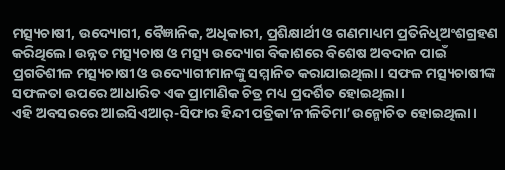ମତ୍ସ୍ୟଚାଷୀ, ଉଦ୍ୟୋଗୀ, ବୈଜ୍ଞାନିକ, ଅଧିକାରୀ, ପ୍ରଶିକ୍ଷାର୍ଥୀ ଓ ଗଣମାଧ୍ୟମ ପ୍ରତିନିଧିଅଂଶଗ୍ରହଣ କରିଥିଲେ। ଉନ୍ନତ ମତ୍ସ୍ୟଚାଷ ଓ ମତ୍ସ୍ୟ ଉଦ୍ୟୋଗ ବିକାଶରେ ବିଶେଷ ଅବଦାନ ପାଇଁ ପ୍ରଗତିଶୀଳ ମତ୍ସ୍ୟଚାଷୀ ଓ ଉଦ୍ୟୋଗୀମାନଙ୍କୁ ସମ୍ମାନିତ କରାଯାଇଥିଲା। ସଫଳ ମତ୍ସ୍ୟଚାଷୀଙ୍କ ସଫଳତା ଉପରେ ଆଧାରିତ ଏକ ପ୍ରାମାଣିକ ଚିତ୍ର ମଧ୍ୟ ପ୍ରଦର୍ଶିତ ହୋଇଥିଲା।
ଏହି ଅବସରରେ ଆଇସିଏଆର୍-ସିଫାର ହିନ୍ଦୀ ପତ୍ରିକା‘ନୀଳିତିମା’ଉନ୍ମୋଚିତ ହୋଇଥିଲା।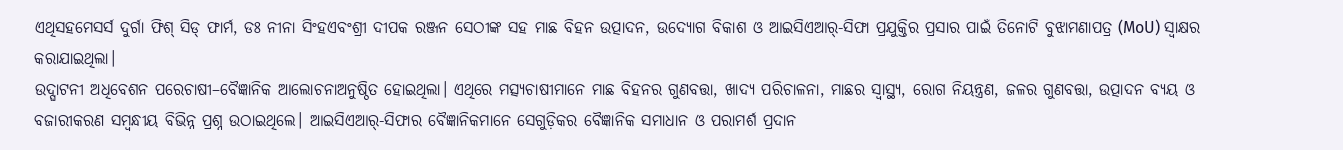ଏଥିସହମେସର୍ସ ଦୁର୍ଗା ଫିଶ୍ ସିଡ୍ ଫାର୍ମ, ଡଃ ନୀନା ସିଂହଏବଂଶ୍ରୀ ଦୀପକ ରଞ୍ଜନ ସେଠୀଙ୍କ ସହ ମାଛ ବିହନ ଉତ୍ପାଦନ, ଉଦ୍ୟୋଗ ବିକାଶ ଓ ଆଇସିଏଆର୍-ସିଫା ପ୍ରଯୁକ୍ତିର ପ୍ରସାର ପାଇଁ ତିନୋଟି ବୁଝାମଣାପତ୍ର (MoU) ସ୍ୱାକ୍ଷର କରାଯାଇଥିଲା।
ଉଦ୍ଘାଟନୀ ଅଧିବେଶନ ପରେଚାଷୀ–ବୈଜ୍ଞାନିକ ଆଲୋଚନାଅନୁଷ୍ଠିତ ହୋଇଥିଲା। ଏଥିରେ ମତ୍ସ୍ୟଚାଷୀମାନେ ମାଛ ବିହନର ଗୁଣବତ୍ତା, ଖାଦ୍ୟ ପରିଚାଳନା, ମାଛର ସ୍ୱାସ୍ଥ୍ୟ, ରୋଗ ନିୟନ୍ତ୍ରଣ, ଜଳର ଗୁଣବତ୍ତା, ଉତ୍ପାଦନ ବ୍ୟୟ ଓ ବଜାରୀକରଣ ସମ୍ବନ୍ଧୀୟ ବିଭିନ୍ନ ପ୍ରଶ୍ନ ଉଠାଇଥିଲେ। ଆଇସିଏଆର୍-ସିଫାର ବୈଜ୍ଞାନିକମାନେ ସେଗୁଡ଼ିକର ବୈଜ୍ଞାନିକ ସମାଧାନ ଓ ପରାମର୍ଶ ପ୍ରଦାନ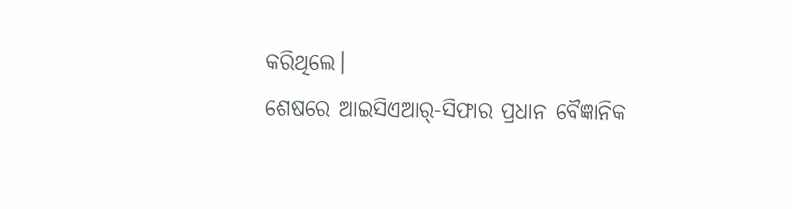କରିଥିଲେ।
ଶେଷରେ ଆଇସିଏଆର୍-ସିଫାର ପ୍ରଧାନ ବୈଜ୍ଞାନିକ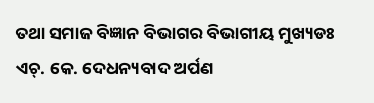ତଥା ସମାଜ ବିଜ୍ଞାନ ବିଭାଗର ବିଭାଗୀୟ ମୁଖ୍ୟଡଃ ଏଚ୍. କେ. ଦେଧନ୍ୟବାଦ ଅର୍ପଣ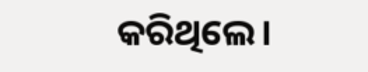କରିଥିଲେ।